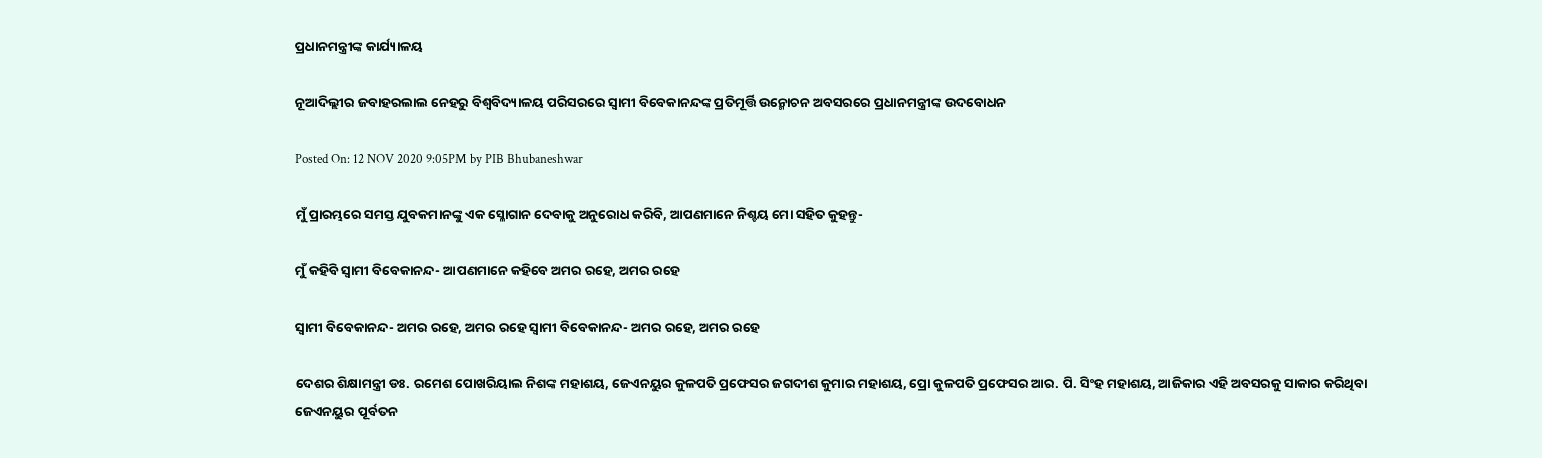ପ୍ରଧାନମନ୍ତ୍ରୀଙ୍କ କାର୍ଯ୍ୟାଳୟ

ନୂଆଦିଲ୍ଲୀର ଜବାହରଲାଲ ନେହରୁ ବିଶ୍ୱବିଦ୍ୟାଳୟ ପରିସରରେ ସ୍ୱାମୀ ବିବେକାନନ୍ଦଙ୍କ ପ୍ରତିମୂର୍ତ୍ତି ଉନ୍ମୋଚନ ଅବସରରେ ପ୍ରଧାନମନ୍ତ୍ରୀଙ୍କ ଉଦବୋଧନ

Posted On: 12 NOV 2020 9:05PM by PIB Bhubaneshwar

ମୁଁ ପ୍ରାରମ୍ଭରେ ସମସ୍ତ ଯୁବକମାନଙ୍କୁ ଏକ ସ୍ଳୋଗାନ ଦେବାକୁ ଅନୁରୋଧ କରିବି, ଆପଣମାନେ ନିଶ୍ଚୟ ମୋ ସହିତ କୁହନ୍ତୁ-

ମୁଁ କହିବି ସ୍ୱାମୀ ବିବେକାନନ୍ଦ- ଆପଣମାନେ କହିବେ ଅମର ରହେ, ଅମର ରହେ

ସ୍ୱାମୀ ବିବେକାନନ୍ଦ- ଅମର ରହେ, ଅମର ରହେ ସ୍ୱାମୀ ବିବେକାନନ୍ଦ- ଅମର ରହେ, ଅମର ରହେ

ଦେଶର ଶିକ୍ଷାମନ୍ତ୍ରୀ ଡଃ. ରମେଶ ପୋଖରିୟାଲ ନିଶଙ୍କ ମହାଶୟ, ଜେଏନୟୁର କୁଳପତି ପ୍ରଫେସର ଜଗଦୀଶ କୁମାର ମହାଶୟ, ପ୍ରୋ କୁଳପତି ପ୍ରଫେସର ଆର. ପି. ସିଂହ ମହାଶୟ, ଆଜିକାର ଏହି ଅବସରକୁ ସାକାର କରିଥିବା ଜେଏନୟୁର ପୂର୍ବତନ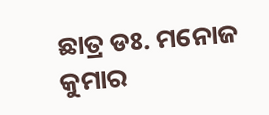ଛାତ୍ର ଡଃ. ମନୋଜ କୁମାର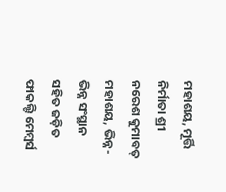ମହାଶୟ, ମୂର୍ତ୍ତି ନିର୍ମାତା ଶ୍ରୀ ନରେଶ କୁମାବତ୍ ମହାଶୟ, ଭିନ୍ନ-ଭିନ୍ନ ସଂସ୍ଥାନ ସହିତ ଜଡ଼ିତ ଫାକଲ୍ଟି ମେମ୍ବର୍ସ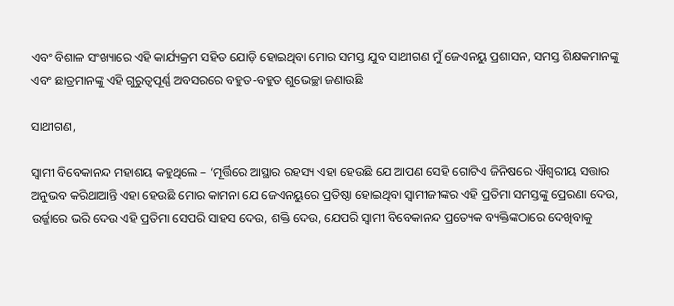ଏବଂ ବିଶାଳ ସଂଖ୍ୟାରେ ଏହି କାର୍ଯ୍ୟକ୍ରମ ସହିତ ଯୋଡ଼ି ହୋଇଥିବା ମୋର ସମସ୍ତ ଯୁବ ସାଥୀଗଣ ମୁଁ ଜେଏନୟୁ ପ୍ରଶାସନ, ସମସ୍ତ ଶିକ୍ଷକମାନଙ୍କୁ ଏବଂ ଛାତ୍ରମାନଙ୍କୁ ଏହି ଗୁରୁତ୍ୱପୂର୍ଣ୍ଣ ଅବସରରେ ବହୁତ-ବହୁତ ଶୁଭେଚ୍ଛା ଜଣାଉଛି

ସାଥୀଗଣ,

ସ୍ୱାମୀ ବିବେକାନନ୍ଦ ମହାଶୟ କହୁଥିଲେ – ‘ମୂର୍ତ୍ତିରେ ଆସ୍ଥାର ରହସ୍ୟ ଏହା ହେଉଛି ଯେ ଆପଣ ସେହି ଗୋଟିଏ ଜିନିଷରେ ଐଶ୍ୱରୀୟ ସତ୍ତାର ଅନୁଭବ କରିଥାଆନ୍ତି ଏହା ହେଉଛି ମୋର କାମନା ଯେ ଜେଏନୟୁରେ ପ୍ରତିଷ୍ଠା ହୋଇଥିବା ସ୍ଵାମୀଜୀଙ୍କର ଏହି ପ୍ରତିମା ସମସ୍ତଙ୍କୁ ପ୍ରେରଣା ଦେଉ, ଉର୍ଜ୍ଜାରେ ଭରି ଦେଉ ଏହି ପ୍ରତିମା ସେପରି ସାହସ ଦେଉ, ଶକ୍ତି ଦେଉ, ଯେପରି ସ୍ୱାମୀ ବିବେକାନନ୍ଦ ପ୍ରତ୍ୟେକ ବ୍ୟକ୍ତିଙ୍କଠାରେ ଦେଖିବାକୁ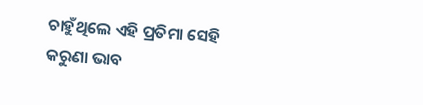ଚାହୁଁଥିଲେ ଏହି ପ୍ରତିମା ସେହି କରୁଣା ଭାବ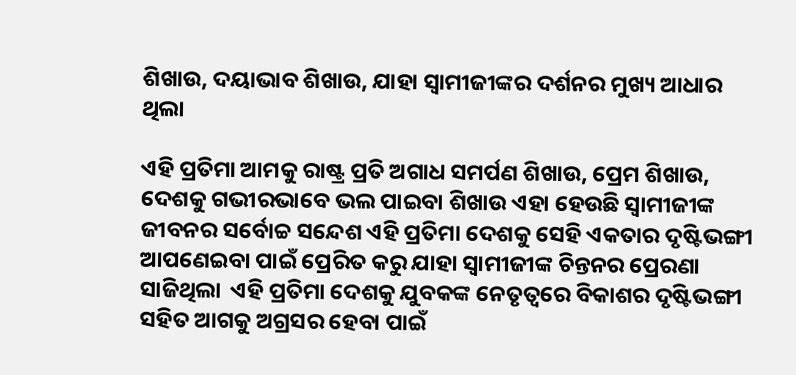ଶିଖାଉ, ଦୟାଭାବ ଶିଖାଉ, ଯାହା ସ୍ଵାମୀଜୀଙ୍କର ଦର୍ଶନର ମୁଖ୍ୟ ଆଧାର ଥିଲା

ଏହି ପ୍ରତିମା ଆମକୁ ରାଷ୍ଟ୍ର ପ୍ରତି ଅଗାଧ ସମର୍ପଣ ଶିଖାଉ, ପ୍ରେମ ଶିଖାଉ, ଦେଶକୁ ଗଭୀରଭାବେ ଭଲ ପାଇବା ଶିଖାଉ ଏହା ହେଉଛି ସ୍ଵାମୀଜୀଙ୍କ ଜୀବନର ସର୍ବୋଚ୍ଚ ସନ୍ଦେଶ ଏହି ପ୍ରତିମା ଦେଶକୁ ସେହି ଏକତାର ଦୃଷ୍ଟିଭଙ୍ଗୀ ଆପଣେଇବା ପାଇଁ ପ୍ରେରିତ କରୁ ଯାହା ସ୍ୱାମୀଜୀଙ୍କ ଚିନ୍ତନର ପ୍ରେରଣା ସାଜିଥିଲା  ଏହି ପ୍ରତିମା ଦେଶକୁ ଯୁବକଙ୍କ ନେତୃତ୍ୱରେ ବିକାଶର ଦୃଷ୍ଟିଭଙ୍ଗୀ ସହିତ ଆଗକୁ ଅଗ୍ରସର ହେବା ପାଇଁ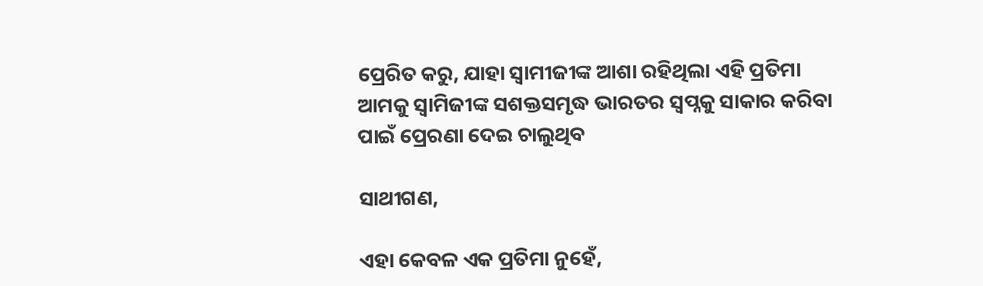ପ୍ରେରିତ କରୁ, ଯାହା ସ୍ଵାମୀଜୀଙ୍କ ଆଶା ରହିଥିଲା ଏହି ପ୍ରତିମା ଆମକୁ ସ୍ୱାମିଜୀଙ୍କ ସଶକ୍ତସମୃଦ୍ଧ ଭାରତର ସ୍ୱପ୍ନକୁ ସାକାର କରିବା ପାଇଁ ପ୍ରେରଣା ଦେଇ ଚାଲୁଥିବ

ସାଥୀଗଣ,

ଏହା କେବଳ ଏକ ପ୍ରତିମା ନୁହେଁ,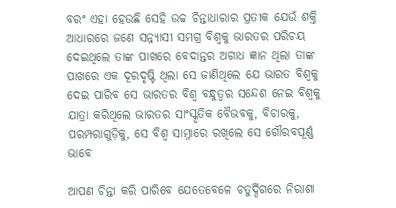ବରଂ ଏହା ହେଉଛି ସେହି ଉଚ୍ଚ ଚିନ୍ତାଧାରାର ପ୍ରତୀକ ଯେଉଁ ଶକ୍ତି ଆଧାରରେ ଜଣେ ସନ୍ନ୍ୟାସୀ ସମଗ୍ର ବିଶ୍ୱକୁ ଭାରତର ପରିଚୟ ଦେଇଥିଲେ ତାଙ୍କ ପାଖରେ ବେଦାନ୍ତର ଅଗାଧ ଜ୍ଞାନ ଥିଲା ତାଙ୍କ ପାଖରେ ଏକ ଦୂରଦୃଷ୍ଟି ଥିଲା ସେ ଜାଣିଥିଲେ ଯେ ଭାରତ ବିଶ୍ୱକୁ ଦେଇ ପାରିବ ସେ ଭାରତର ବିଶ୍ୱ ବନ୍ଧୁତ୍ୱର ସନ୍ଦେଶ ନେଇ ବିଶ୍ୱକୁ ଯାତ୍ରା କରିଥିଲେ ଭାରତର ସାଂସ୍କୃତିକ ବୈଭବକୁ, ବିଚାରକୁ, ପରମ୍ପରାଗୁଡ଼ିକୁ, ସେ ବିଶ୍ୱ ସାମ୍ନାରେ ରଖିଲେ ସେ ଗୌରବପୂର୍ଣ୍ଣ ଭାବେ

ଆପଣ ଚିନ୍ତା କରି ପାରିବେ ଯେତେବେଳେ ଚତୁର୍ଦ୍ଦିଗରେ ନିରାଶା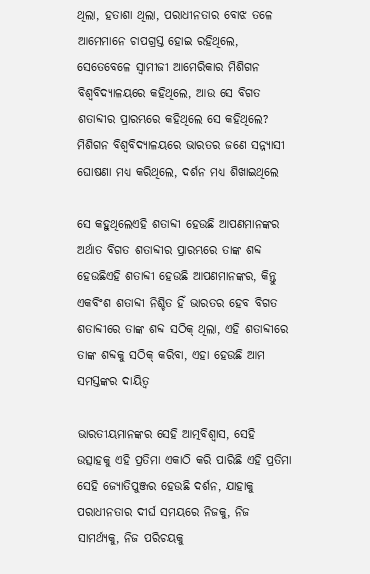ଥିଲା, ହତାଶା ଥିଲା, ପରାଧୀନତାର ବୋଝ ତଳେ ଆମେମାନେ ଚାପଗ୍ରସ୍ତ ହୋଇ ରହିଥିଲେ, ସେତେବେଳେ ସ୍ଵାମୀଜୀ ଆମେରିକାର ମିଶିଗନ ବିଶ୍ୱବିଦ୍ୟାଳୟରେ କହିଥିଲେ, ଆଉ ସେ ବିଗତ ଶତାବ୍ଦୀର ପ୍ରାରମ୍ଭରେ କହିଥିଲେ ସେ କହିଥିଲେ? ମିଶିଗନ ବିଶ୍ୱବିଦ୍ୟାଳୟରେ ଭାରତର ଜଣେ ସନ୍ନ୍ୟାସୀ ଘୋଷଣା ମଧ୍ୟ କରିଥିଲେ, ଦର୍ଶନ ମଧ୍ୟ ଶିଖାଇଥିଲେ

ସେ କହୁଥିଲେଏହି ଶତାବ୍ଦୀ ହେଉଛି ଆପଣମାନଙ୍କର ଅର୍ଥାତ ବିଗତ ଶତାବ୍ଦୀର ପ୍ରାରମ୍ଭରେ ତାଙ୍କ ଶବ୍ଦ ହେଉଛିଏହି ଶତାବ୍ଦୀ ହେଉଛି ଆପଣମାନଙ୍କର, କିନ୍ତୁ ଏକବିଂଶ ଶତାବ୍ଦୀ ନିଶ୍ଚିତ ହିଁ ଭାରତର ହେବ ବିଗତ ଶତାବ୍ଦୀରେ ତାଙ୍କ ଶବ୍ଦ ସଠିକ୍ ଥିଲା, ଏହି ଶତାବ୍ଦୀରେ ତାଙ୍କ ଶବ୍ଦକୁ ସଠିକ୍ କରିବା, ଏହା ହେଉଛି ଆମ ସମସ୍ତଙ୍କର ଦାୟିତ୍ୱ

ଭାରତୀୟମାନଙ୍କର ସେହି ଆତ୍ମବିଶ୍ୱାସ, ସେହି ଉତ୍ସାହକୁ ଏହି ପ୍ରତିମା ଏକାଠି କରି ପାରିଛି ଏହି ପ୍ରତିମା ସେହି ଜ୍ୟୋତିପୁଞ୍ଜର ହେଉଛି ଦର୍ଶନ, ଯାହାକୁ ପରାଧୀନତାର ଦୀର୍ଘ ସମୟରେ ନିଜକୁ, ନିଜ ସାମର୍ଥ୍ୟକୁ, ନିଜ ପରିଚୟକୁ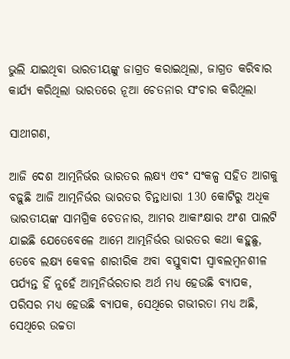ଭୁଲି ଯାଇଥିବା ଭାରତୀୟଙ୍କୁ ଜାଗ୍ରତ କରାଇଥିଲା, ଜାଗ୍ରତ କରିବାର କାର୍ଯ୍ୟ କରିଥିଲା ଭାରତରେ ନୂଆ ଚେତନାର ସଂଚାର କରିଥିଲା

ସାଥୀଗଣ,

ଆଜି ଦେଶ ଆତ୍ମନିର୍ଭର ଭାରତର ଲକ୍ଷ୍ୟ ଏବଂ ସଂକଳ୍ପ ସହିତ ଆଗକୁ ବଢ଼ୁଛି ଆଜି ଆତ୍ମନିର୍ଭର ଭାରତର ଚିନ୍ତାଧାରା 130 କୋଟିରୁ ଅଧିକ ଭାରତୀୟଙ୍କ ସାମଗ୍ରିକ ଚେତନାର, ଆମର ଆକାଂକ୍ଷାର ଅଂଶ ପାଲଟି ଯାଇଛି ଯେତେବେଳେ ଆମେ ଆତ୍ମନିର୍ଭର ଭାରତର କଥା କହୁଛୁ, ତେବେ ଲକ୍ଷ୍ୟ କେବଳ ଶାରୀରିକ ଅବା ବସ୍ତୁବାଦୀ ସ୍ୱାବଲମ୍ବନଶୀଳ ପର୍ଯ୍ୟନ୍ତ ହିଁ ନୁହେଁ ଆତ୍ମନିର୍ଭରତାର ଅର୍ଥ ମଧ୍ୟ ହେଉଛି ବ୍ୟାପକ, ପରିସର ମଧ୍ୟ ହେଉଛି ବ୍ୟାପକ, ସେଥିରେ ଗଭୀରତା ମଧ୍ୟ ଅଛି, ସେଥିରେ ଉଚ୍ଚତା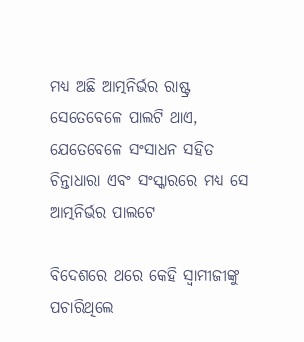ମଧ୍ୟ ଅଛି ଆତ୍ମନିର୍ଭର ରାଷ୍ଟ୍ର ସେତେବେଳେ ପାଲଟି ଥାଏ, ଯେତେବେଳେ ସଂସାଧନ ସହିତ ଚିନ୍ତାଧାରା ଏବଂ ସଂସ୍କାରରେ ମଧ୍ୟ ସେ ଆତ୍ମନିର୍ଭର ପାଲଟେ

ବିଦେଶରେ ଥରେ କେହି ସ୍ଵାମୀଜୀଙ୍କୁ ପଚାରିଥିଲେ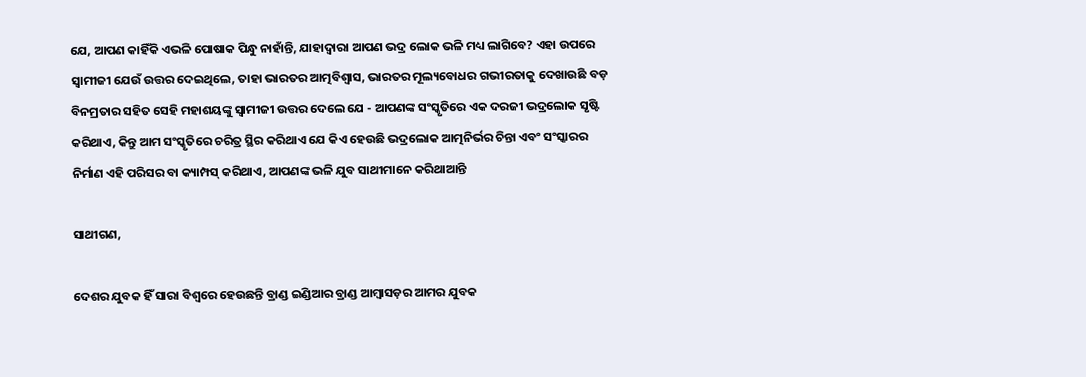ଯେ, ଆପଣ କାହିଁକି ଏଭଳି ପୋଷାକ ପିନ୍ଧୁ ନାହାଁନ୍ତି, ଯାହାଦ୍ୱାରା ଆପଣ ଭଦ୍ର ଲୋକ ଭଳି ମଧ୍ୟ ଲାଗିବେ? ଏହା ଉପରେ ସ୍ଵାମୀଜୀ ଯେଉଁ ଉତ୍ତର ଦେଇଥିଲେ, ତାହା ଭାରତର ଆତ୍ମବିଶ୍ୱାସ, ଭାରତର ମୂଲ୍ୟବୋଧର ଗଭୀରତାକୁ ଦେଖାଉଛି ବଡ଼ ବିନମ୍ରତାର ସହିତ ସେହି ମହାଶୟଙ୍କୁ ସ୍ଵାମୀଜୀ ଉତ୍ତର ଦେଲେ ଯେ - ଆପଣଙ୍କ ସଂସ୍କୃତିରେ ଏକ ଦରଜୀ ଭଦ୍ରଲୋକ ସୃଷ୍ଟି କରିଥାଏ, କିନ୍ତୁ ଆମ ସଂସ୍କୃତିରେ ଚରିତ୍ର ସ୍ଥିର କରିଥାଏ ଯେ କିଏ ହେଉଛି ଭଦ୍ରଲୋକ ଆତ୍ମନିର୍ଭର ଚିନ୍ତା ଏବଂ ସଂସ୍କାରର ନିର୍ମାଣ ଏହି ପରିସର ବା କ୍ୟାମ୍ପସ୍ କରିଥାଏ, ଆପଣଙ୍କ ଭଳି ଯୁବ ସାଥୀମାନେ କରିଥାଆନ୍ତି

ସାଥୀଗଣ,

ଦେଶର ଯୁବକ ହିଁ ସାରା ବିଶ୍ୱରେ ହେଉଛନ୍ତି ବ୍ରାଣ୍ଡ ଇଣ୍ଡିଆର ବ୍ରାଣ୍ଡ ଆମ୍ବାସଡ଼ର ଆମର ଯୁବକ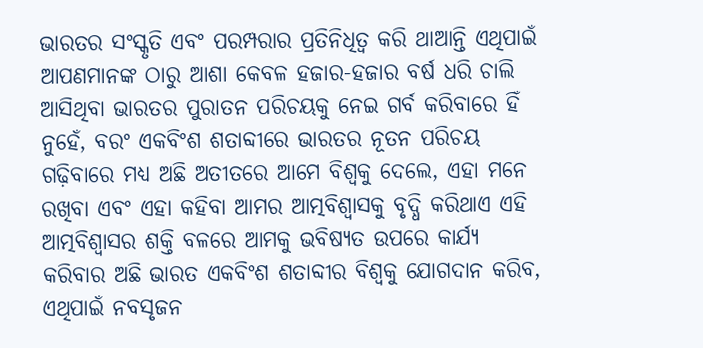ଭାରତର ସଂସ୍କୃତି ଏବଂ ପରମ୍ପରାର ପ୍ରତିନିଧିତ୍ୱ କରି ଥାଆନ୍ତି ଏଥିପାଇଁ ଆପଣମାନଙ୍କ ଠାରୁ ଆଶା କେବଳ ହଜାର-ହଜାର ବର୍ଷ ଧରି ଚାଲି ଆସିଥିବା ଭାରତର ପୁରାତନ ପରିଚୟକୁ ନେଇ ଗର୍ବ କରିବାରେ ହିଁ ନୁହେଁ, ବରଂ ଏକବିଂଶ ଶତାବ୍ଦୀରେ ଭାରତର ନୂତନ ପରିଚୟ ଗଢ଼ିବାରେ ମଧ୍ୟ ଅଛି ଅତୀତରେ ଆମେ ବିଶ୍ୱକୁ ଦେଲେ, ଏହା ମନେ ରଖିବା ଏବଂ ଏହା କହିବା ଆମର ଆତ୍ମବିଶ୍ୱାସକୁ ବୃଦ୍ଧି କରିଥାଏ ଏହି ଆତ୍ମବିଶ୍ୱାସର ଶକ୍ତି ବଳରେ ଆମକୁ ଭବିଷ୍ୟତ ଉପରେ କାର୍ଯ୍ୟ କରିବାର ଅଛି ଭାରତ ଏକବିଂଶ ଶତାବ୍ଦୀର ବିଶ୍ୱକୁ ଯୋଗଦାନ କରିବ, ଏଥିପାଇଁ ନବସୃଜନ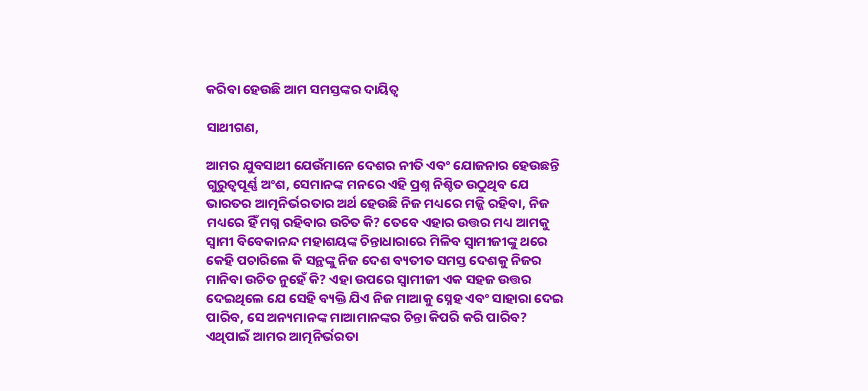କରିବା ହେଉଛି ଆମ ସମସ୍ତଙ୍କର ଦାୟିତ୍ୱ

ସାଥୀଗଣ,

ଆମର ଯୁବସାଥୀ ଯେଉଁମାନେ ଦେଶର ନୀତି ଏବଂ ଯୋଜନାର ହେଉଛନ୍ତି ଗୁରୁତ୍ୱପୂର୍ଣ୍ଣ ଅଂଶ, ସେମାନଙ୍କ ମନରେ ଏହି ପ୍ରଶ୍ନ ନିଶ୍ଚିତ ଉଠୁଥିବ ଯେ ଭାରତର ଆତ୍ମନିର୍ଭରତାର ଅର୍ଥ ହେଉଛି ନିଜ ମଧ୍ୟରେ ମଜ୍ଜି ରହିବା, ନିଜ ମଧ୍ୟରେ ହିଁ ମଗ୍ନ ରହିବାର ଉଚିତ କି? ତେବେ ଏହାର ଉତ୍ତର ମଧ୍ୟ ଆମକୁ ସ୍ୱାମୀ ବିବେକାନନ୍ଦ ମହାଶୟଙ୍କ ଚିନ୍ତାଧାରାରେ ମିଳିବ ସ୍ଵାମୀଜୀଙ୍କୁ ଥରେ କେହି ପଚାରିଲେ କି ସନ୍ଥଙ୍କୁ ନିଜ ଦେଶ ବ୍ୟତୀତ ସମସ୍ତ ଦେଶକୁ ନିଜର ମାନିବା ଉଚିତ ନୁହେଁ କି? ଏହା ଉପରେ ସ୍ଵାମୀଜୀ ଏକ ସହଜ ଉତ୍ତର ଦେଇଥିଲେ ଯେ ସେହି ବ୍ୟକ୍ତି ଯିଏ ନିଜ ମାଆକୁ ସ୍ନେହ ଏବଂ ସାହାରା ଦେଇ ପାରିବ, ସେ ଅନ୍ୟମାନଙ୍କ ମାଆମାନଙ୍କର ଚିନ୍ତା କିପରି କରି ପାରିବ? ଏଥିପାଇଁ ଆମର ଆତ୍ମନିର୍ଭରତା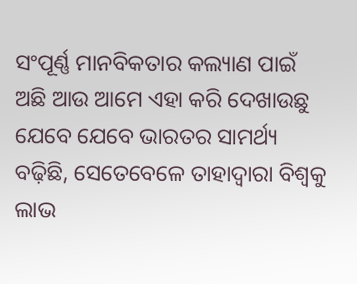ସଂପୂର୍ଣ୍ଣ ମାନବିକତାର କଲ୍ୟାଣ ପାଇଁ ଅଛି ଆଉ ଆମେ ଏହା କରି ଦେଖାଉଛୁ ଯେବେ ଯେବେ ଭାରତର ସାମର୍ଥ୍ୟ ବଢ଼ିଛି, ସେତେବେଳେ ତାହାଦ୍ୱାରା ବିଶ୍ୱକୁ ଲାଭ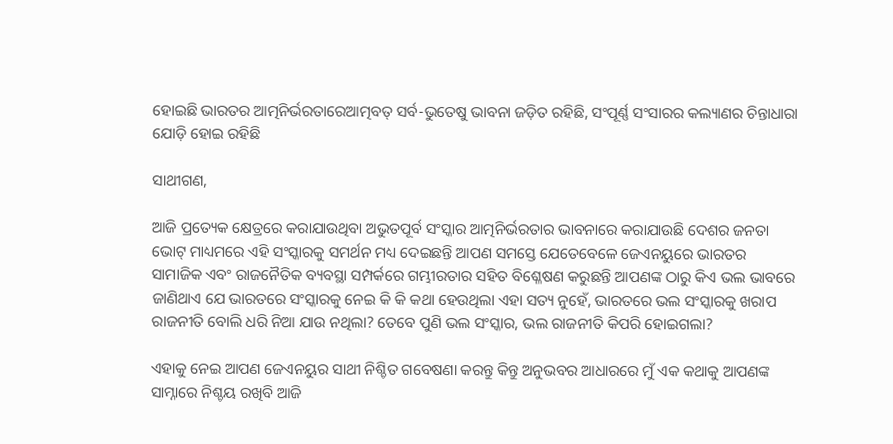ହୋଇଛି ଭାରତର ଆତ୍ମନିର୍ଭରତାରେଆତ୍ମବତ୍ ସର୍ବ-ଭୁତେଷୁ ଭାବନା ଜଡ଼ିତ ରହିଛି, ସଂପୂର୍ଣ୍ଣ ସଂସାରର କଲ୍ୟାଣର ଚିନ୍ତାଧାରା ଯୋଡ଼ି ହୋଇ ରହିଛି

ସାଥୀଗଣ,

ଆଜି ପ୍ରତ୍ୟେକ କ୍ଷେତ୍ରରେ କରାଯାଉଥିବା ଅଭୁତପୂର୍ବ ସଂସ୍କାର ଆତ୍ମନିର୍ଭରତାର ଭାବନାରେ କରାଯାଉଛି ଦେଶର ଜନତା ଭୋଟ୍ ମାଧ୍ୟମରେ ଏହି ସଂସ୍କାରକୁ ସମର୍ଥନ ମଧ୍ୟ ଦେଇଛନ୍ତି ଆପଣ ସମସ୍ତେ ଯେତେବେଳେ ଜେଏନୟୁରେ ଭାରତର ସାମାଜିକ ଏବଂ ରାଜନୈତିକ ବ୍ୟବସ୍ଥା ସମ୍ପର୍କରେ ଗମ୍ଭୀରତାର ସହିତ ବିଶ୍ଳେଷଣ କରୁଛନ୍ତି ଆପଣଙ୍କ ଠାରୁ କିଏ ଭଲ ଭାବରେ ଜାଣିଥାଏ ଯେ ଭାରତରେ ସଂସ୍କାରକୁ ନେଇ କି କି କଥା ହେଉଥିଲା ଏହା ସତ୍ୟ ନୁହେଁ, ଭାରତରେ ଭଲ ସଂସ୍କାରକୁ ଖରାପ ରାଜନୀତି ବୋଲି ଧରି ନିଆ ଯାଉ ନଥିଲା? ତେବେ ପୁଣି ଭଲ ସଂସ୍କାର, ଭଲ ରାଜନୀତି କିପରି ହୋଇଗଲା?

ଏହାକୁ ନେଇ ଆପଣ ଜେଏନୟୁର ସାଥୀ ନିଶ୍ଚିତ ଗବେଷଣା କରନ୍ତୁ କିନ୍ତୁ ଅନୁଭବର ଆଧାରରେ ମୁଁ ଏକ କଥାକୁ ଆପଣଙ୍କ ସାମ୍ନାରେ ନିଶ୍ଚୟ ରଖିବି ଆଜି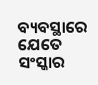ବ୍ୟବସ୍ଥାରେ ଯେତେ ସଂସ୍କାର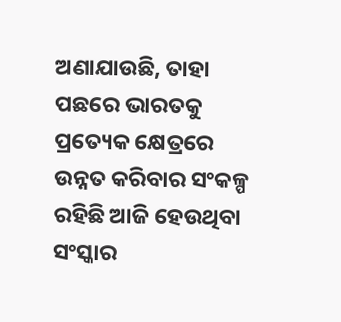ଅଣାଯାଉଛି, ତାହା ପଛରେ ଭାରତକୁ ପ୍ରତ୍ୟେକ କ୍ଷେତ୍ରରେ ଉନ୍ନତ କରିବାର ସଂକଳ୍ପ ରହିଛି ଆଜି ହେଉଥିବା ସଂସ୍କାର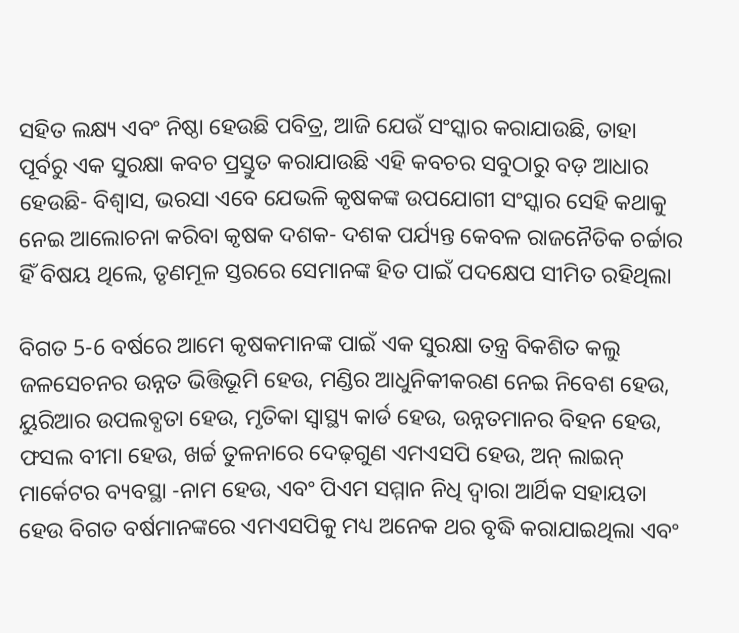ସହିତ ଲକ୍ଷ୍ୟ ଏବଂ ନିଷ୍ଠା ହେଉଛି ପବିତ୍ର, ଆଜି ଯେଉଁ ସଂସ୍କାର କରାଯାଉଛି, ତାହା ପୂର୍ବରୁ ଏକ ସୁରକ୍ଷା କବଚ ପ୍ରସ୍ତୁତ କରାଯାଉଛି ଏହି କବଚର ସବୁଠାରୁ ବଡ଼ ଆଧାର ହେଉଛି- ବିଶ୍ୱାସ, ଭରସା ଏବେ ଯେଭଳି କୃଷକଙ୍କ ଉପଯୋଗୀ ସଂସ୍କାର ସେହି କଥାକୁ ନେଇ ଆଲୋଚନା କରିବା କୃଷକ ଦଶକ- ଦଶକ ପର୍ଯ୍ୟନ୍ତ କେବଳ ରାଜନୈତିକ ଚର୍ଚ୍ଚାର ହିଁ ବିଷୟ ଥିଲେ, ତୃଣମୂଳ ସ୍ତରରେ ସେମାନଙ୍କ ହିତ ପାଇଁ ପଦକ୍ଷେପ ସୀମିତ ରହିଥିଲା

ବିଗତ 5-6 ବର୍ଷରେ ଆମେ କୃଷକମାନଙ୍କ ପାଇଁ ଏକ ସୁରକ୍ଷା ତନ୍ତ୍ର ବିକଶିତ କଲୁ ଜଳସେଚନର ଉନ୍ନତ ଭିତ୍ତିଭୂମି ହେଉ, ମଣ୍ଡିର ଆଧୁନିକୀକରଣ ନେଇ ନିବେଶ ହେଉ, ୟୁରିଆର ଉପଲବ୍ଧତା ହେଉ, ମୃତିକା ସ୍ୱାସ୍ଥ୍ୟ କାର୍ଡ ହେଉ, ଉନ୍ନତମାନର ବିହନ ହେଉ, ଫସଲ ବୀମା ହେଉ, ଖର୍ଚ୍ଚ ତୁଳନାରେ ଦେଢ଼ଗୁଣ ଏମଏସପି ହେଉ, ଅନ୍ ଲାଇନ୍ ମାର୍କେଟର ବ୍ୟବସ୍ଥା -ନାମ ହେଉ, ଏବଂ ପିଏମ ସମ୍ମାନ ନିଧି ଦ୍ୱାରା ଆର୍ଥିକ ସହାୟତା ହେଉ ବିଗତ ବର୍ଷମାନଙ୍କରେ ଏମଏସପିକୁ ମଧ୍ୟ ଅନେକ ଥର ବୃଦ୍ଧି କରାଯାଇଥିଲା ଏବଂ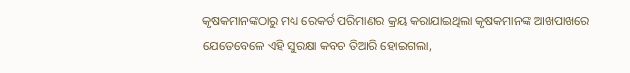କୃଷକମାନଙ୍କଠାରୁ ମଧ୍ୟ ରେକର୍ଡ ପରିମାଣର କ୍ରୟ କରାଯାଇଥିଲା କୃଷକମାନଙ୍କ ଆଖପାଖରେ ଯେତେବେଳେ ଏହି ସୁରକ୍ଷା କବଚ ତିଆରି ହୋଇଗଲା,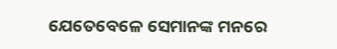ଯେତେବେଳେ ସେମାନଙ୍କ ମନରେ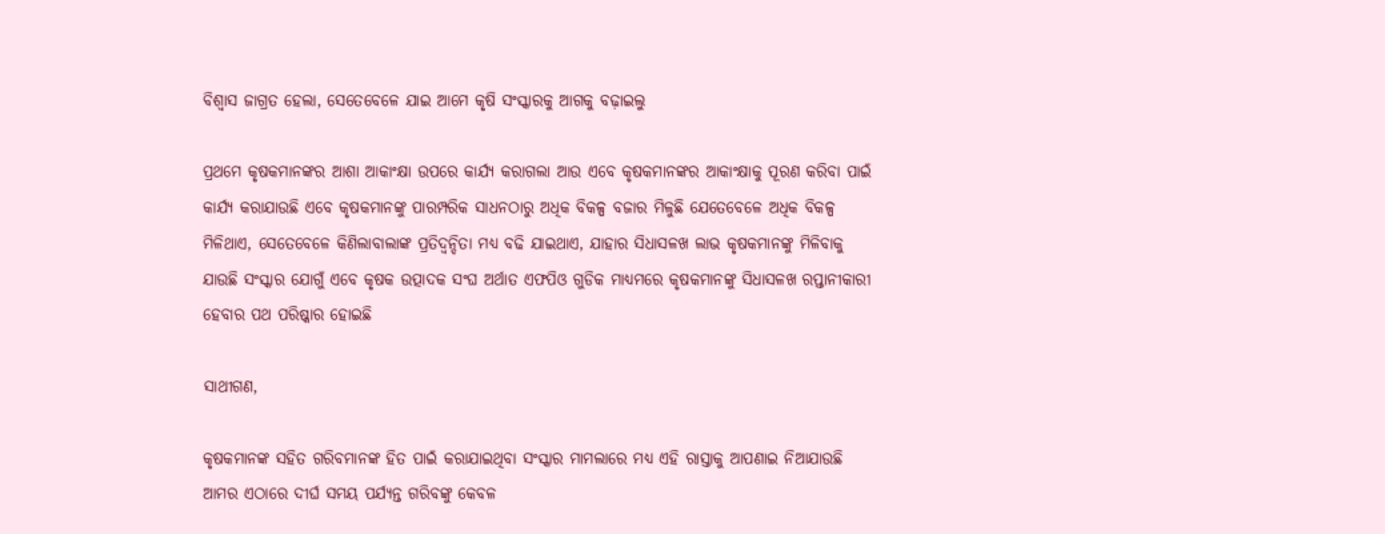ବିଶ୍ୱାସ ଜାଗ୍ରତ ହେଲା, ସେତେବେଳେ ଯାଇ ଆମେ କୃଷି ସଂସ୍କାରକୁ ଆଗକୁ ବଢ଼ାଇଲୁ

ପ୍ରଥମେ କୃଷକମାନଙ୍କର ଆଶା ଆକାଂକ୍ଷା ଉପରେ କାର୍ଯ୍ୟ କରାଗଲା ଆଉ ଏବେ କୃଷକମାନଙ୍କର ଆକାଂକ୍ଷାକୁ ପୂରଣ କରିବା ପାଇଁ କାର୍ଯ୍ୟ କରାଯାଉଛି ଏବେ କୃଷକମାନଙ୍କୁ ପାରମ୍ପରିକ ସାଧନଠାରୁ ଅଧିକ ବିକଳ୍ପ ବଜାର ମିଳୁଛି ଯେତେବେଳେ ଅଧିକ ବିକଳ୍ପ ମିଳିଥାଏ, ସେତେବେଳେ କିଣିଲାବାଲାଙ୍କ ପ୍ରତିଦ୍ୱନ୍ଦିତା ମଧ୍ୟ ବଢି ଯାଇଥାଏ, ଯାହାର ସିଧାସଳଖ ଲାଭ କୃଷକମାନଙ୍କୁ ମିଳିବାକୁ ଯାଉଛି ସଂସ୍କାର ଯୋଗୁଁ ଏବେ କୃଷକ ଉତ୍ପାଦକ ସଂଘ ଅର୍ଥାତ ଏଫପିଓ ଗୁଡିକ ମାଧ୍ୟମରେ କୃଷକମାନଙ୍କୁ ସିଧାସଳଖ ରପ୍ତାନୀକାରୀ ହେବାର ପଥ ପରିଷ୍କାର ହୋଇଛି

ସାଥୀଗଣ,

କୃଷକମାନଙ୍କ ସହିତ ଗରିବମାନଙ୍କ ହିତ ପାଇଁ କରାଯାଇଥିବା ସଂସ୍କାର ମାମଲାରେ ମଧ୍ୟ ଏହି ରାସ୍ତାକୁ ଆପଣାଇ ନିଆଯାଉଛି ଆମର ଏଠାରେ ଦୀର୍ଘ ସମୟ ପର୍ଯ୍ୟନ୍ତ ଗରିବଙ୍କୁ କେବଳ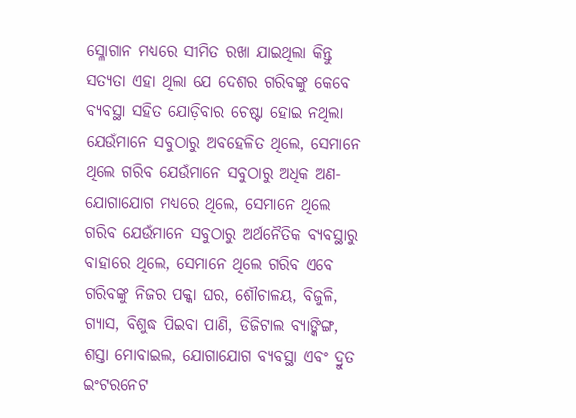ସ୍ଳୋଗାନ ମଧ୍ୟରେ ସୀମିତ ରଖା ଯାଇଥିଲା କିନ୍ତୁ ସତ୍ୟତା ଏହା ଥିଲା ଯେ ଦେଶର ଗରିବଙ୍କୁ କେବେ ବ୍ୟବସ୍ଥା ସହିତ ଯୋଡ଼ିବାର ଚେଷ୍ଟା ହୋଇ ନଥିଲା ଯେଉଁମାନେ ସବୁଠାରୁ ଅବହେଳିତ ଥିଲେ, ସେମାନେ ଥିଲେ ଗରିବ ଯେଉଁମାନେ ସବୁଠାରୁ ଅଧିକ ଅଣ-ଯୋଗାଯୋଗ ମଧ୍ୟରେ ଥିଲେ, ସେମାନେ ଥିଲେ ଗରିବ ଯେଉଁମାନେ ସବୁଠାରୁ ଅର୍ଥନୈତିକ ବ୍ୟବସ୍ଥାରୁ ବାହାରେ ଥିଲେ, ସେମାନେ ଥିଲେ ଗରିବ ଏବେ ଗରିବଙ୍କୁ ନିଜର ପକ୍କା ଘର, ଶୌଚାଳୟ, ବିଜୁଳି, ଗ୍ୟାସ, ବିଶୁଦ୍ଧ ପିଇବା ପାଣି, ଡିଜିଟାଲ ବ୍ୟାଙ୍କିଙ୍ଗ, ଶସ୍ତା ମୋବାଇଲ, ଯୋଗାଯୋଗ ବ୍ୟବସ୍ଥା ଏବଂ ଦ୍ରୁତ ଇଂଟରନେଟ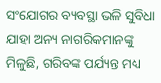ସଂଯୋଗର ବ୍ୟବସ୍ଥା ଭଳି ସୁବିଧା ଯାହା ଅନ୍ୟ ନାଗରିକମାନଙ୍କୁ ମିଳୁଛି, ଗରିବଙ୍କ ପର୍ଯ୍ୟନ୍ତ ମଧ୍ୟ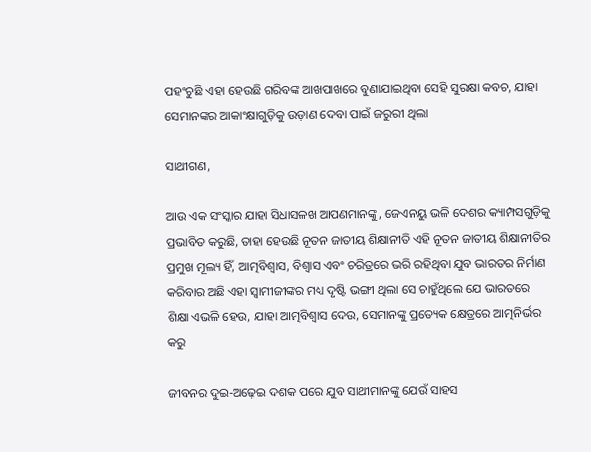ପହଂଚୁଛି ଏହା ହେଉଛି ଗରିବଙ୍କ ଆଖପାଖରେ ବୁଣାଯାଇଥିବା ସେହି ସୁରକ୍ଷା କବଚ, ଯାହା ସେମାନଙ୍କର ଆକାଂକ୍ଷାଗୁଡ଼ିକୁ ଉଡ଼ାଣ ଦେବା ପାଇଁ ଜରୁରୀ ଥିଲା

ସାଥୀଗଣ,

ଆଉ ଏକ ସଂସ୍କାର ଯାହା ସିଧାସଳଖ ଆପଣମାନଙ୍କୁ, ଜେଏନୟୁ ଭଳି ଦେଶର କ୍ୟାମ୍ପସଗୁଡ଼ିକୁ ପ୍ରଭାବିତ କରୁଛି, ତାହା ହେଉଛି ନୂତନ ଜାତୀୟ ଶିକ୍ଷାନୀତି ଏହି ନୂତନ ଜାତୀୟ ଶିକ୍ଷାନୀତିର ପ୍ରମୁଖ ମୂଲ୍ୟ ହିଁ, ଆତ୍ମବିଶ୍ୱାସ, ବିଶ୍ୱାସ ଏବଂ ଚରିତ୍ରରେ ଭରି ରହିଥିବା ଯୁବ ଭାରତର ନିର୍ମାଣ କରିବାର ଅଛି ଏହା ସ୍ଵାମୀଜୀଙ୍କର ମଧ୍ୟ ଦୃଷ୍ଟି ଭଙ୍ଗୀ ଥିଲା ସେ ଚାହୁଁଥିଲେ ଯେ ଭାରତରେ ଶିକ୍ଷା ଏଭଳି ହେଉ, ଯାହା ଆତ୍ମବିଶ୍ୱାସ ଦେଉ, ସେମାନଙ୍କୁ ପ୍ରତ୍ୟେକ କ୍ଷେତ୍ରରେ ଆତ୍ମନିର୍ଭର କରୁ

ଜୀବନର ଦୁଇ-ଅଢ଼େଇ ଦଶକ ପରେ ଯୁବ ସାଥୀମାନଙ୍କୁ ଯେଉଁ ସାହସ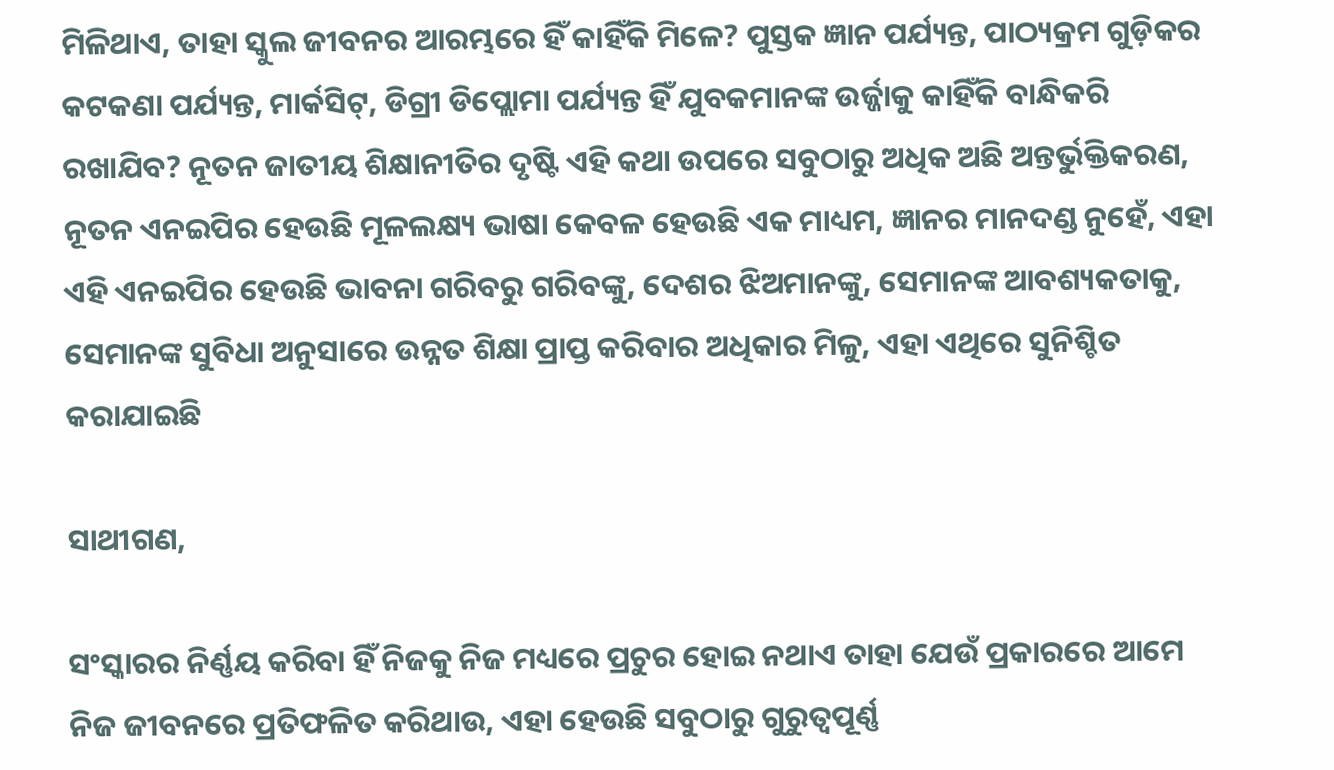ମିଳିଥାଏ, ତାହା ସ୍କୁଲ ଜୀବନର ଆରମ୍ଭରେ ହିଁ କାହିଁକି ମିଳେ? ପୁସ୍ତକ ଜ୍ଞାନ ପର୍ଯ୍ୟନ୍ତ, ପାଠ୍ୟକ୍ରମ ଗୁଡ଼ିକର କଟକଣା ପର୍ଯ୍ୟନ୍ତ, ମାର୍କସିଟ୍, ଡିଗ୍ରୀ ଡିପ୍ଲୋମା ପର୍ଯ୍ୟନ୍ତ ହିଁ ଯୁବକମାନଙ୍କ ଉର୍ଜ୍ଜାକୁ କାହିଁକି ବାନ୍ଧିକରି ରଖାଯିବ? ନୂତନ ଜାତୀୟ ଶିକ୍ଷାନୀତିର ଦୃଷ୍ଟି ଏହି କଥା ଉପରେ ସବୁଠାରୁ ଅଧିକ ଅଛି ଅନ୍ତର୍ଭୁକ୍ତିକରଣ, ନୂତନ ଏନଇପିର ହେଉଛି ମୂଳଲକ୍ଷ୍ୟ ଭାଷା କେବଳ ହେଉଛି ଏକ ମାଧ୍ୟମ, ଜ୍ଞାନର ମାନଦଣ୍ଡ ନୁହେଁ, ଏହା ଏହି ଏନଇପିର ହେଉଛି ଭାବନା ଗରିବରୁ ଗରିବଙ୍କୁ, ଦେଶର ଝିଅମାନଙ୍କୁ, ସେମାନଙ୍କ ଆବଶ୍ୟକତାକୁ, ସେମାନଙ୍କ ସୁବିଧା ଅନୁସାରେ ଉନ୍ନତ ଶିକ୍ଷା ପ୍ରାପ୍ତ କରିବାର ଅଧିକାର ମିଳୁ, ଏହା ଏଥିରେ ସୁନିଶ୍ଚିତ କରାଯାଇଛି

ସାଥୀଗଣ,

ସଂସ୍କାରର ନିର୍ଣ୍ଣୟ କରିବା ହିଁ ନିଜକୁ ନିଜ ମଧ୍ୟରେ ପ୍ରଚୁର ହୋଇ ନଥାଏ ତାହା ଯେଉଁ ପ୍ରକାରରେ ଆମେ ନିଜ ଜୀବନରେ ପ୍ରତିଫଳିତ କରିଥାଉ, ଏହା ହେଉଛି ସବୁଠାରୁ ଗୁରୁତ୍ୱପୂର୍ଣ୍ଣ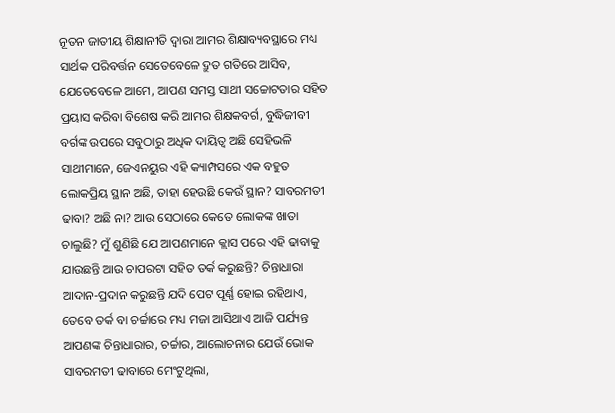ନୂତନ ଜାତୀୟ ଶିକ୍ଷାନୀତି ଦ୍ୱାରା ଆମର ଶିକ୍ଷାବ୍ୟବସ୍ଥାରେ ମଧ୍ୟ ସାର୍ଥକ ପରିବର୍ତ୍ତନ ସେତେବେଳେ ଦ୍ରୁତ ଗତିରେ ଆସିବ, ଯେତେବେଳେ ଆମେ, ଆପଣ ସମସ୍ତ ସାଥୀ ସଚ୍ଚୋଟତାର ସହିତ ପ୍ରୟାସ କରିବା ବିଶେଷ କରି ଆମର ଶିକ୍ଷକବର୍ଗ, ବୁଦ୍ଧିଜୀବୀ ବର୍ଗଙ୍କ ଉପରେ ସବୁଠାରୁ ଅଧିକ ଦାୟିତ୍ୱ ଅଛି ସେହିଭଳି ସାଥୀମାନେ, ଜେଏନୟୁର ଏହି କ୍ୟାମ୍ପସରେ ଏକ ବହୁତ ଲୋକପ୍ରିୟ ସ୍ଥାନ ଅଛି, ତାହା ହେଉଛି କେଉଁ ସ୍ଥାନ? ସାବରମତୀ ଢାବା? ଅଛି ନା? ଆଉ ସେଠାରେ କେତେ ଲୋକଙ୍କ ଖାତା ଚାଲୁଛି? ମୁଁ ଶୁଣିଛି ଯେ ଆପଣମାନେ କ୍ଲାସ ପରେ ଏହି ଢାବାକୁ ଯାଉଛନ୍ତି ଆଉ ଚାପରଟା ସହିତ ତର୍କ କରୁଛନ୍ତି? ଚିନ୍ତାଧାରା ଆଦାନ-ପ୍ରଦାନ କରୁଛନ୍ତି ଯଦି ପେଟ ପୂର୍ଣ୍ଣ ହୋଇ ରହିଥାଏ, ତେବେ ତର୍କ ବା ଚର୍ଚ୍ଚାରେ ମଧ୍ୟ ମଜା ଆସିଥାଏ ଆଜି ପର୍ଯ୍ୟନ୍ତ ଆପଣଙ୍କ ଚିନ୍ତାଧାରାର, ଚର୍ଚ୍ଚାର, ଆଲୋଚନାର ଯେଉଁ ଭୋକ ସାବରମତୀ ଢାବାରେ ମେଂଟୁଥିଲା,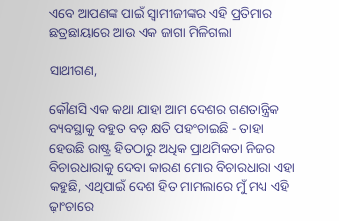ଏବେ ଆପଣଙ୍କ ପାଇଁ ସ୍ଵାମୀଜୀଙ୍କର ଏହି ପ୍ରତିମାର ଛତ୍ରଛାୟାରେ ଆଉ ଏକ ଜାଗା ମିଳିଗଲା

ସାଥୀଗଣ,

କୌଣସି ଏକ କଥା ଯାହା ଆମ ଦେଶର ଗଣତାନ୍ତ୍ରିକ ବ୍ୟବସ୍ଥାକୁ ବହୁତ ବଡ଼ କ୍ଷତି ପହଂଚାଇଛି - ତାହା ହେଉଛି ରାଷ୍ଟ୍ର ହିତଠାରୁ ଅଧିକ ପ୍ରାଥମିକତା ନିଜର ବିଚାରଧାରାକୁ ଦେବା କାରଣ ମୋର ବିଚାରଧାରା ଏହା କହୁଛି, ଏଥିପାଇଁ ଦେଶ ହିତ ମାମଲାରେ ମୁଁ ମଧ୍ୟ ଏହି ଢ଼ାଂଚାରେ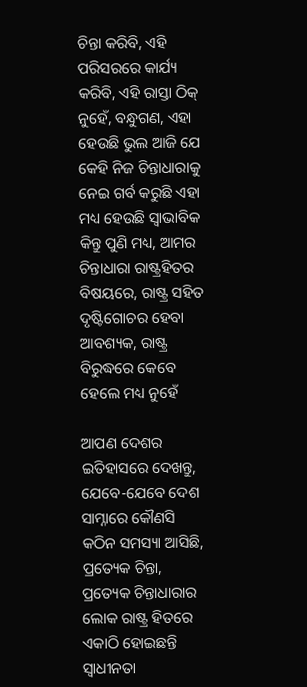ଚିନ୍ତା କରିବି, ଏହି ପରିସରରେ କାର୍ଯ୍ୟ କରିବି, ଏହି ରାସ୍ତା ଠିକ୍ ନୁହେଁ, ବନ୍ଧୁଗଣ, ଏହା ହେଉଛି ଭୁଲ ଆଜି ଯେ କେହି ନିଜ ଚିନ୍ତାଧାରାକୁ ନେଇ ଗର୍ବ କରୁଛି ଏହା ମଧ୍ୟ ହେଉଛି ସ୍ୱାଭାବିକ କିନ୍ତୁ ପୁଣି ମଧ୍ୟ, ଆମର ଚିନ୍ତାଧାରା ରାଷ୍ଟ୍ରହିତର ବିଷୟରେ, ରାଷ୍ଟ୍ର ସହିତ ଦୃଷ୍ଟିଗୋଚର ହେବା ଆବଶ୍ୟକ, ରାଷ୍ଟ୍ର ବିରୁଦ୍ଧରେ କେବେ ହେଲେ ମଧ୍ୟ ନୁହେଁ

ଆପଣ ଦେଶର ଇତିହାସରେ ଦେଖନ୍ତୁ, ଯେବେ-ଯେବେ ଦେଶ ସାମ୍ନାରେ କୌଣସି କଠିନ ସମସ୍ୟା ଆସିଛି, ପ୍ରତ୍ୟେକ ଚିନ୍ତା, ପ୍ରତ୍ୟେକ ଚିନ୍ତାଧାରାର ଲୋକ ରାଷ୍ଟ୍ର ହିତରେ ଏକାଠି ହୋଇଛନ୍ତି ସ୍ୱାଧୀନତା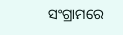ସଂଗ୍ରାମରେ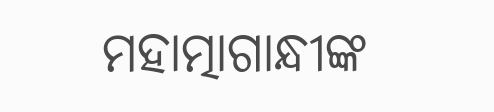ମହାତ୍ମାଗାନ୍ଧୀଙ୍କ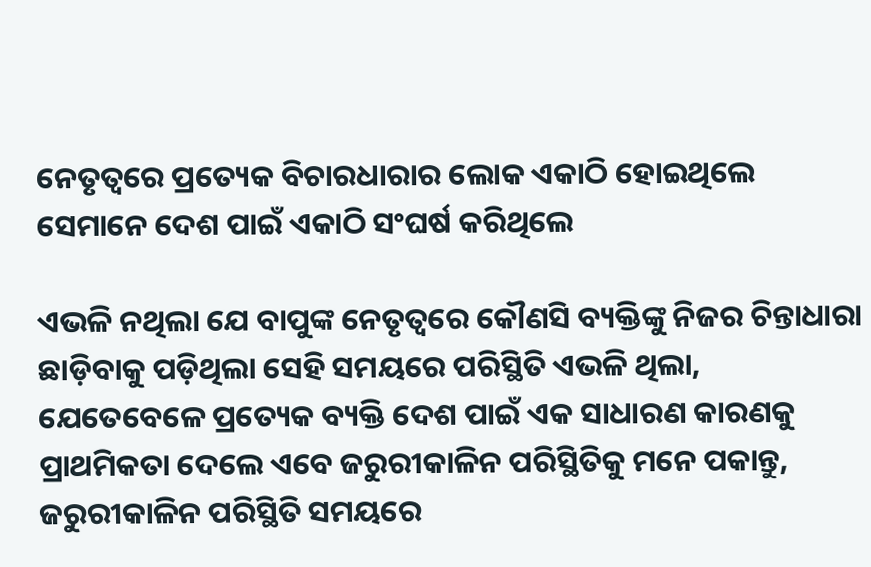ନେତୃତ୍ୱରେ ପ୍ରତ୍ୟେକ ବିଚାରଧାରାର ଲୋକ ଏକାଠି ହୋଇଥିଲେ ସେମାନେ ଦେଶ ପାଇଁ ଏକାଠି ସଂଘର୍ଷ କରିଥିଲେ

ଏଭଳି ନଥିଲା ଯେ ବାପୁଙ୍କ ନେତୃତ୍ୱରେ କୌଣସି ବ୍ୟକ୍ତିଙ୍କୁ ନିଜର ଚିନ୍ତାଧାରା ଛାଡ଼ିବାକୁ ପଡ଼ିଥିଲା ସେହି ସମୟରେ ପରିସ୍ଥିତି ଏଭଳି ଥିଲା, ଯେତେବେଳେ ପ୍ରତ୍ୟେକ ବ୍ୟକ୍ତି ଦେଶ ପାଇଁ ଏକ ସାଧାରଣ କାରଣକୁ ପ୍ରାଥମିକତା ଦେଲେ ଏବେ ଜରୁରୀକାଳିନ ପରିସ୍ଥିତିକୁ ମନେ ପକାନ୍ତୁ, ଜରୁରୀକାଳିନ ପରିସ୍ଥିତି ସମୟରେ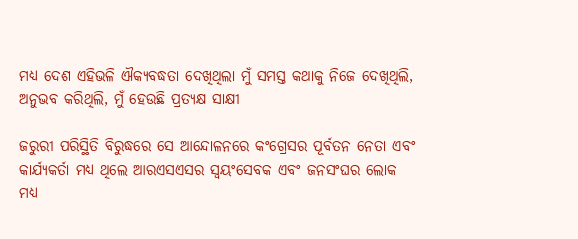ମଧ୍ୟ ଦେଶ ଏହିଭଳି ଐକ୍ୟବଦ୍ଧତା ଦେଖିଥିଲା ମୁଁ ସମସ୍ତ କଥାକୁ ନିଜେ ଦେଖିଥିଲି, ଅନୁଭବ କରିଥିଲି, ମୁଁ ହେଉଛି ପ୍ରତ୍ୟକ୍ଷ ସାକ୍ଷୀ

ଜରୁରୀ ପରିସ୍ଥିତି ବିରୁଦ୍ଧରେ ସେ ଆନ୍ଦୋଳନରେ କଂଗ୍ରେସର ପୂର୍ବତନ ନେତା ଏବଂ କାର୍ଯ୍ୟକର୍ତା ମଧ୍ୟ ଥିଲେ ଆରଏସଏସର ସ୍ୱୟଂସେବକ ଏବଂ ଜନସଂଘର ଲୋକ ମଧ୍ୟ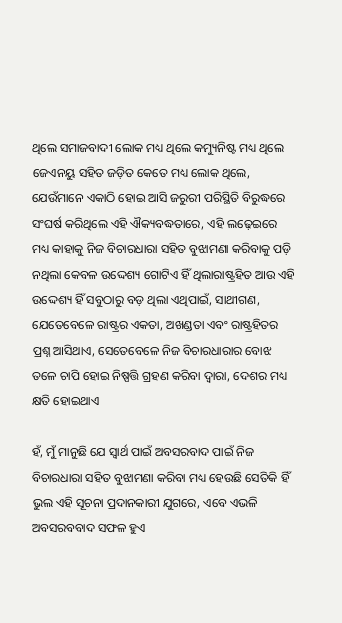ଥିଲେ ସମାଜବାଦୀ ଲୋକ ମଧ୍ୟ ଥିଲେ କମ୍ୟୁନିଷ୍ଟ ମଧ୍ୟ ଥିଲେ ଜେଏନୟୁ ସହିତ ଜଡ଼ିତ କେତେ ମଧ୍ୟ ଲୋକ ଥିଲେ, ଯେଉଁମାନେ ଏକାଠି ହୋଇ ଆସି ଜରୁରୀ ପରିସ୍ଥିତି ବିରୁଦ୍ଧରେ ସଂଘର୍ଷ କରିଥିଲେ ଏହି ଐକ୍ୟବଦ୍ଧତାରେ, ଏହି ଲଢ଼େଇରେ ମଧ୍ୟ କାହାକୁ ନିଜ ବିଚାରଧାରା ସହିତ ବୁଝାମଣା କରିବାକୁ ପଡ଼ି ନଥିଲା କେବଳ ଉଦ୍ଦେଶ୍ୟ ଗୋଟିଏ ହିଁ ଥିଲାରାଷ୍ଟ୍ରହିତ ଆଉ ଏହି ଉଦ୍ଦେଶ୍ୟ ହିଁ ସବୁଠାରୁ ବଡ଼ ଥିଲା ଏଥିପାଇଁ, ସାଥୀଗଣ, ଯେତେବେଳେ ରାଷ୍ଟ୍ରର ଏକତା, ଅଖଣ୍ଡତା ଏବଂ ରାଷ୍ଟ୍ରହିତର ପ୍ରଶ୍ନ ଆସିଥାଏ, ସେତେବେଳେ ନିଜ ବିଚାରଧାରାର ବୋଝ ତଳେ ଚାପି ହୋଇ ନିଷ୍ପତ୍ତି ଗ୍ରହଣ କରିବା ଦ୍ୱାରା, ଦେଶର ମଧ୍ୟ କ୍ଷତି ହୋଇଥାଏ

ହଁ, ମୁଁ ମାନୁଛି ଯେ ସ୍ୱାର୍ଥ ପାଇଁ ଅବସରବାଦ ପାଇଁ ନିଜ ବିଚାରଧାରା ସହିତ ବୁଝାମଣା କରିବା ମଧ୍ୟ ହେଉଛି ସେତିକି ହିଁ ଭୁଲ ଏହି ସୂଚନା ପ୍ରଦାନକାରୀ ଯୁଗରେ, ଏବେ ଏଭଳି ଅବସରବବାଦ ସଫଳ ହୁଏ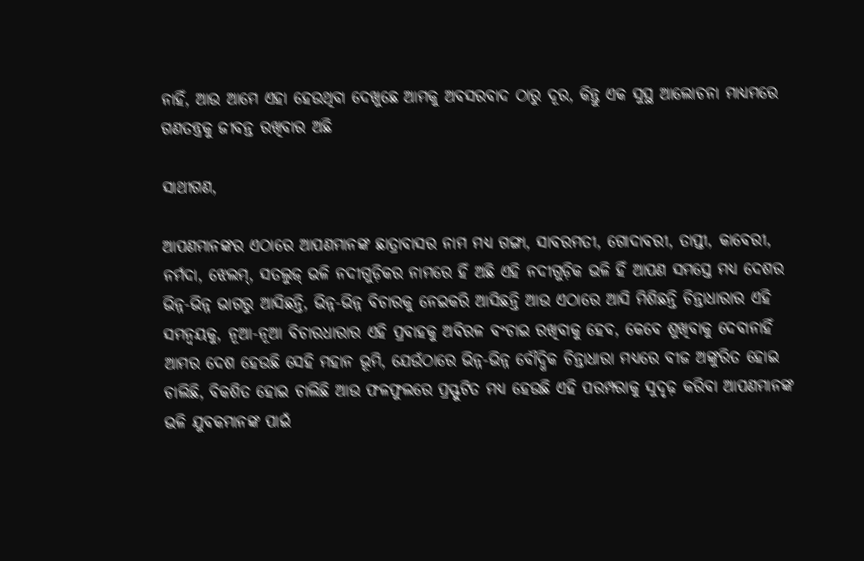ନାହିଁ, ଆଉ ଆମେ ଏହା ହେଉଥିବା ଦେଖୁଛେ ଆମକୁ ଅବସରବାଦ ଠାରୁ ଦୂର, କିନ୍ତୁ ଏକ ସୁସ୍ଥ ଆଲୋଚନା ମାଧ୍ୟମରେ ଗଣତନ୍ତ୍ରକୁ ଜୀବନ୍ତ ରଖିବାର ଅଛି

ସାଥୀଗଣ,

ଆପଣମାନଙ୍କର ଏଠାରେ ଆପଣମାନଙ୍କ ଛାତ୍ରାବାସର ନାମ ମଧ୍ୟ ଗଙ୍ଗା, ସାବରମତୀ, ଗୋଦାବରୀ, ତାପ୍ତୀ, କାବେରୀ, ନର୍ମଦା, ଝେଲମ୍, ସତଲୁଜ୍ ଭଳି ନଦୀଗୁଡ଼ିକର ନାମରେ ହିଁ ଅଛି ଏହି ନଦୀଗୁଡ଼ିକ ଭଳି ହିଁ ଆପଣ ସମସ୍ତେ ମଧ୍ୟ ଦେଶର ଭିନ୍ନ-ଭିନ୍ନ ଭାଗରୁ ଆସିଛନ୍ତି, ଭିନ୍ନ-ଭିନ୍ନ ବିଚାରକୁ ନେଇକରି ଆସିଛନ୍ତି ଆଉ ଏଠାରେ ଆସି ମିଶିଛନ୍ତି ଚିନ୍ତାଧାରାର ଏହି ସମନ୍ୱୟକୁ, ନୂଆ-ନୂଆ ବିଚାରଧାରାର ଏହି ପ୍ରବାହକୁ ଅବିରଳ ବଂଚାଇ ରଖିବାକୁ ହେବ, କେବେ ଶୁଖିବାକୁ ଦେବାନାହିଁ ଆମର ଦେଶ ହେଉଛି ସେହି ମହାନ ଭୂମି, ଯେଉଁଠାରେ ଭିନ୍ନ-ଭିନ୍ନ ବୌଦ୍ଧିକ ଚିନ୍ତାଧାରା ମଧ୍ୟରେ ବୀଜ ଅଙ୍କୁରିତ ହୋଇ ଚାଲିଛି, ବିକଶିତ ହୋଇ ଚାଲିଛି ଆଉ ଫଳଫୁଲରେ ପ୍ରସ୍ଫୁଟିତ ମଧ୍ୟ ହେଉଛି ଏହି ପରମ୍ପରାକୁ ସୁଦୃଢ଼ କରିବା ଆପଣମାନଙ୍କ ଭଳି ଯୁବକମାନଙ୍କ ପାଇଁ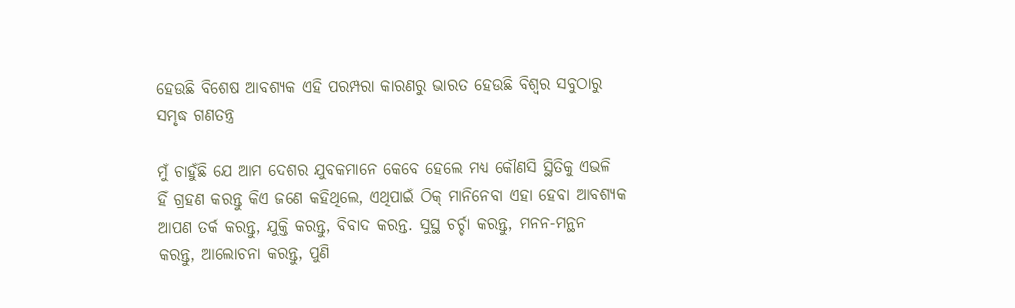ହେଉଛି ବିଶେଷ ଆବଶ୍ୟକ ଏହି ପରମ୍ପରା କାରଣରୁ ଭାରତ ହେଉଛି ବିଶ୍ୱର ସବୁଠାରୁ ସମୃଦ୍ଧ ଗଣତନ୍ତ୍ର

ମୁଁ ଚାହୁଁଛି ଯେ ଆମ ଦେଶର ଯୁବକମାନେ କେବେ ହେଲେ ମଧ୍ୟ କୌଣସି ସ୍ଥିତିକୁ ଏଭଳି ହିଁ ଗ୍ରହଣ କରନ୍ତୁ କିଏ ଜଣେ କହିଥିଲେ, ଏଥିପାଇଁ ଠିକ୍ ମାନିନେବା ଏହା ହେବା ଆବଶ୍ୟକ ଆପଣ ତର୍କ କରନ୍ତୁ, ଯୁକ୍ତି କରନ୍ତୁ, ବିବାଦ କରନ୍ତ. ସୁସ୍ଥ ଚର୍ଚ୍ଚା କରନ୍ତୁ, ମନନ-ମନ୍ଥନ କରନ୍ତୁ, ଆଲୋଚନା କରନ୍ତୁ, ପୁଣି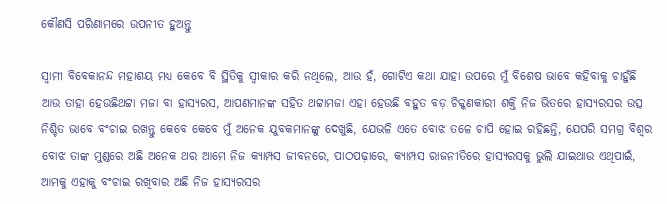କୌଣସି ପରିଣାମରେ ଉପନୀତ ହୁଅନ୍ତୁ

ସ୍ୱାମୀ ବିବେକାନନ୍ଦ ମହାଶୟ ମଧ୍ୟ କେବେ ବି ସ୍ଥିତିକୁ ସ୍ୱୀକାର କରି ନଥିଲେ, ଆଉ ହଁ, ଗୋଟିଏ କଥା ଯାହା ଉପରେ ମୁଁ ବିଶେଷ ଭାବେ କହିବାକୁ ଚାହୁଁଛି ଆଉ ତାହା ହେଉଛିଥଟ୍ଟା ମଜା ବା ହାସ୍ୟରସ, ଆପଣମାନଙ୍କ ସହିତ ଥଟ୍ଟାମଜା ଏହା ହେଉଛି ବହୁତ ବଡ଼ ଚିକ୍କଣକାରୀ ଶକ୍ତି ନିଜ ଭିତରେ ହାସ୍ୟରସର ଉତ୍ସ ନିଶ୍ଚିତ ଭାବେ ବଂଚାଇ ରଖନ୍ତୁ କେବେ କେବେ ମୁଁ ଅନେକ ଯୁବକମାନଙ୍କୁ ଦେଖୁଛି, ଯେଭଳି ଏତେ ବୋଝ ତଳେ ଚାପି ହୋଇ ରହିଛନ୍ତି, ଯେପରି ସମଗ୍ର ବିଶ୍ୱର ବୋଝ ତାଙ୍କ ମୁଣ୍ଡରେ ଅଛି ଅନେକ ଥର ଆମେ ନିଜ କ୍ୟାମ୍ପସ ଜୀବନରେ, ପାଠପଢ଼ାରେ, କ୍ୟାମ୍ପସ ରାଜନୀତିରେ ହାସ୍ୟରସକୁ ଭୁଲି ଯାଇଥାଉ ଏଥିପାଇଁ, ଆମକୁ ଏହାକୁ ବଂଚାଇ ରଖିବାର ଅଛି ନିଜ ହାସ୍ୟରସର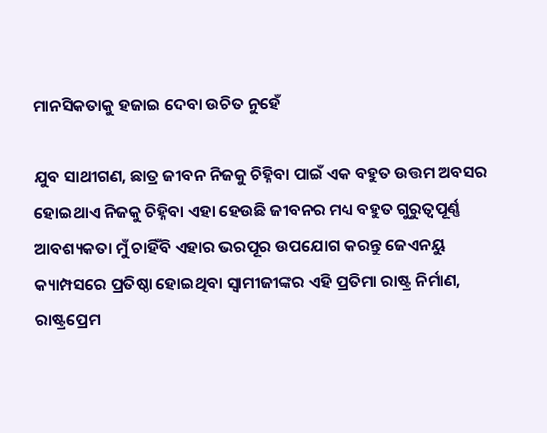ମାନସିକତାକୁ ହଜାଇ ଦେବା ଉଚିତ ନୁହେଁ

ଯୁବ ସାଥୀଗଣ, ଛାତ୍ର ଜୀବନ ନିଜକୁ ଚିହ୍ନିବା ପାଇଁ ଏକ ବହୁତ ଉତ୍ତମ ଅବସର ହୋଇଥାଏ ନିଜକୁ ଚିହ୍ନିବା ଏହା ହେଉଛି ଜୀବନର ମଧ୍ୟ ବହୁତ ଗୁରୁତ୍ୱପୂର୍ଣ୍ଣ ଆବଶ୍ୟକତା ମୁଁ ଚାହିଁବି ଏହାର ଭରପୂର ଉପଯୋଗ କରନ୍ତୁ ଜେଏନୟୁ କ୍ୟାମ୍ପସରେ ପ୍ରତିଷ୍ଠା ହୋଇଥିବା ସ୍ଵାମୀଜୀଙ୍କର ଏହି ପ୍ରତିମା ରାଷ୍ଟ୍ର ନିର୍ମାଣ, ରାଷ୍ଟ୍ରପ୍ରେମ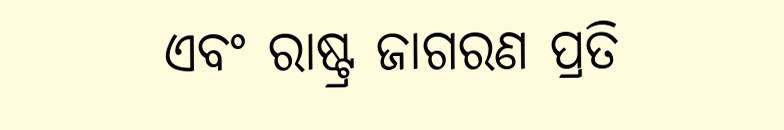ଏବଂ ରାଷ୍ଟ୍ର ଜାଗରଣ ପ୍ରତି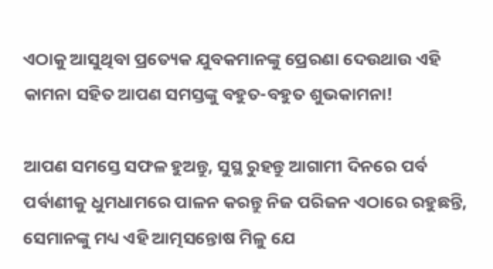ଏଠାକୁ ଆସୁଥିବା ପ୍ରତ୍ୟେକ ଯୁବକମାନଙ୍କୁ ପ୍ରେରଣା ଦେଉଥାଉ ଏହି କାମନା ସହିତ ଆପଣ ସମସ୍ତଙ୍କୁ ବହୁତ-ବହୁତ ଶୁଭକାମନା!

ଆପଣ ସମସ୍ତେ ସଫଳ ହୁଅନ୍ତୁ, ସୁସ୍ଥ ରୁହନ୍ତୁ ଆଗାମୀ ଦିନରେ ପର୍ବ ପର୍ବାଣୀକୁ ଧୁମଧାମରେ ପାଳନ କରନ୍ତୁ ନିଜ ପରିଜନ ଏଠାରେ ରହୁଛନ୍ତି, ସେମାନଙ୍କୁ ମଧ୍ୟ ଏହି ଆତ୍ମସନ୍ତୋଷ ମିଳୁ ଯେ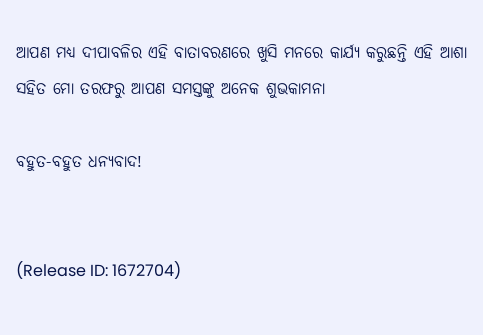ଆପଣ ମଧ୍ୟ ଦୀପାବଳିର ଏହି ବାତାବରଣରେ ଖୁସି ମନରେ କାର୍ଯ୍ୟ କରୁଛନ୍ତି ଏହି ଆଶା ସହିତ ମୋ ତରଫରୁ ଆପଣ ସମସ୍ତଙ୍କୁ ଅନେକ ଶୁଭକାମନା

ବହୁତ-ବହୁତ ଧନ୍ୟବାଦ!


(Release ID: 1672704)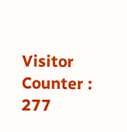Visitor Counter : 277